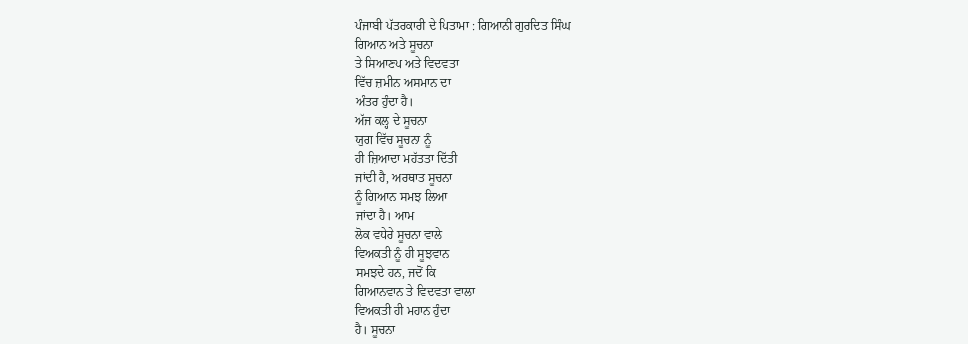ਪੰਜਾਬੀ ਪੱਤਰਕਾਰੀ ਦੇ ਪਿਤਾਮਾ : ਗਿਆਨੀ ਗੁਰਦਿਤ ਸਿੰਘ
ਗਿਆਨ ਅਤੇ ਸੂਚਨਾ
ਤੇ ਸਿਆਣਪ ਅਤੇ ਵਿਦਵਤਾ
ਵਿੱਚ ਜ਼ਮੀਨ ਅਸਮਾਨ ਦਾ
ਅੰਤਰ ਹੁੰਦਾ ਹੈ।
ਅੱਜ ਕਲ੍ਹ ਦੇ ਸੂਚਨਾ
ਯੁਗ ਵਿੱਚ ਸੂਚਨਾ ਨੂੰ
ਹੀ ਜ਼ਿਆਦਾ ਮਹੱਤਤਾ ਦਿੱਤੀ
ਜਾਂਦੀ ਹੈ, ਅਰਥਾਤ ਸੂਚਨਾ
ਨੂੰ ਗਿਆਨ ਸਮਝ ਲਿਆ
ਜਾਂਦਾ ਹੈ। ਆਮ
ਲੋਕ ਵਧੇਰੇ ਸੂਚਨਾ ਵਾਲੇ
ਵਿਅਕਤੀ ਨੂੰ ਹੀ ਸੂਝਵਾਨ
ਸਮਝਦੇ ਹਨ, ਜਦੋਂ ਕਿ
ਗਿਆਨਵਾਨ ਤੇ ਵਿਦਵਤਾ ਵਾਲਾ
ਵਿਅਕਤੀ ਹੀ ਮਹਾਨ ਹੁੰਦਾ
ਹੈ। ਸੂਚਨਾ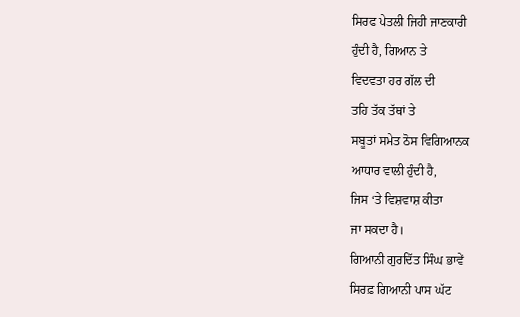ਸਿਰਫ ਪੇਤਲੀ ਜਿਹੀ ਜਾਣਕਾਰੀ
ਹੁੰਦੀ ਹੈ, ਗਿਆਨ ਤੇ
ਵਿਦਵਤਾ ਹਰ ਗੱਲ ਦੀ
ਤਹਿ ਤੱਕ ਤੱਥਾਂ ਤੇ
ਸਬੂਤਾਂ ਸਮੇਤ ਠੋਸ ਵਿਗਿਆਨਕ
ਆਧਾਰ ਵਾਲੀ ਹੁੰਦੀ ਹੈ,
ਜਿਸ ‘ਤੇ ਵਿਸ਼ਵਾਸ਼ ਕੀਤਾ
ਜਾ ਸਕਦਾ ਹੈ।
ਗਿਆਨੀ ਗੁਰਦਿੱਤ ਸਿੰਘ ਭਾਵੇਂ
ਸਿਰਫ਼ ਗਿਆਨੀ ਪਾਸ ਘੱਟ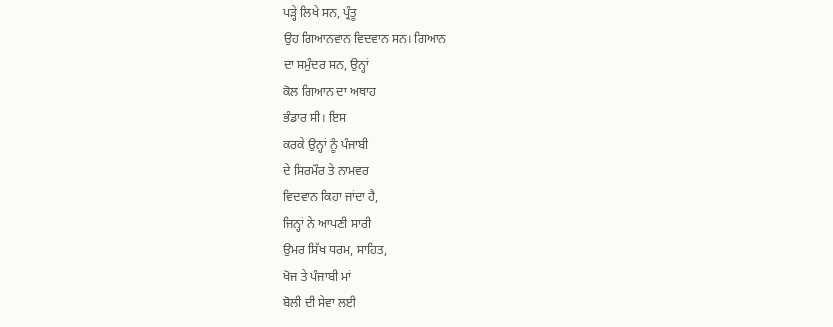ਪੜ੍ਹੇ ਲਿਖੇ ਸਨ, ਪ੍ਰੰਤੂ
ਉਹ ਗਿਆਨਵਾਨ ਵਿਦਵਾਨ ਸਨ। ਗਿਆਨ
ਦਾ ਸਮੁੰਦਰ ਸਨ, ਉਨ੍ਹਾਂ
ਕੋਲ ਗਿਆਨ ਦਾ ਅਥਾਹ
ਭੰਡਾਰ ਸੀ। ਇਸ
ਕਰਕੇ ਉਨ੍ਹਾਂ ਨੂੰ ਪੰਜਾਬੀ
ਦੇ ਸਿਰਮੌਰ ਤੇ ਨਾਮਵਰ
ਵਿਦਵਾਨ ਕਿਹਾ ਜਾਂਦਾ ਹੈ,
ਜਿਨ੍ਹਾਂ ਨੇ ਆਪਣੀ ਸਾਰੀ
ਉਮਰ ਸਿੱਖ ਧਰਮ, ਸਾਹਿਤ,
ਖੋਜ ਤੇ ਪੰਜਾਬੀ ਮਾਂ
ਬੋਲੀ ਦੀ ਸੇਵਾ ਲਈ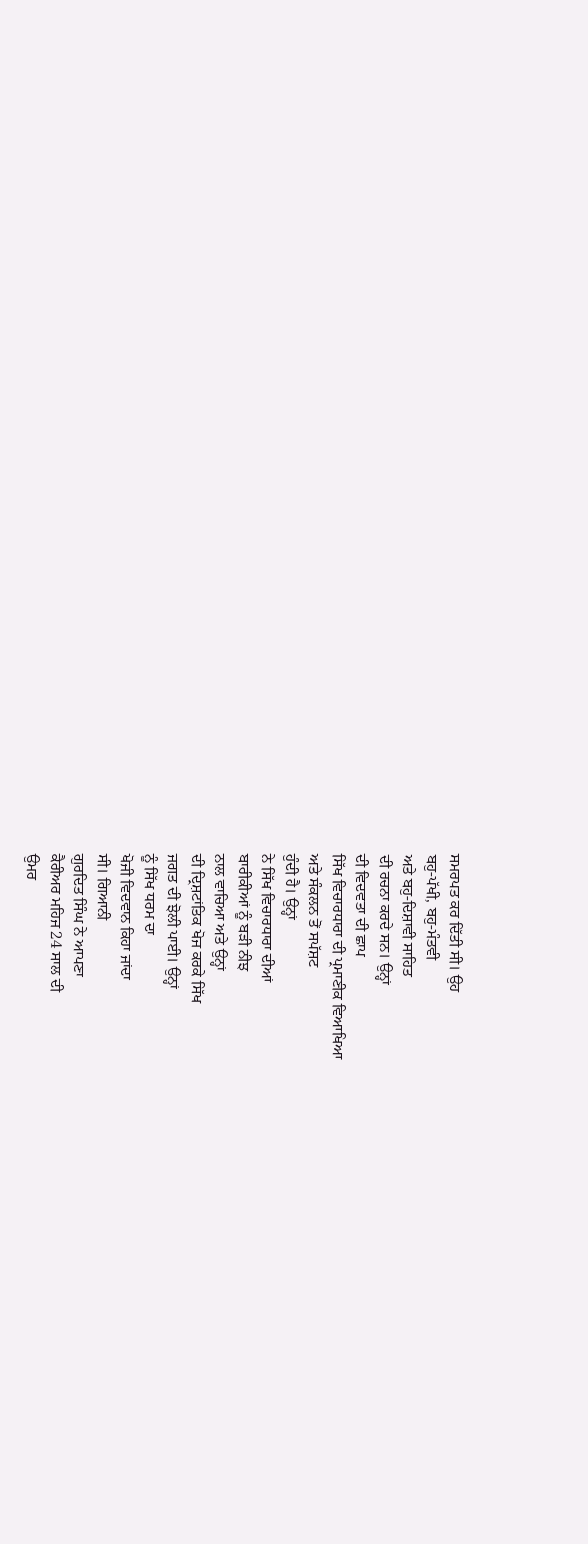ਸਮਰਪਤ ਕਰ ਦਿੱਤੀ ਸੀ। ਉਹ
ਬਹੁ-ਪੱਖੀ, ਬਹੁ-ਮੰਤਵੀ
ਅਤੇ ਬਹੁ-ਦਿਸ਼ਾਵੀ ਸਾਹਿਤ
ਦੀ ਰਚਨਾ ਕਰਦੇ ਸਨ। ਉਨ੍ਹਾਂ
ਦੀ ਵਿਦਵਤਾ ਦੀ ਛਾਪ
ਸਿੱਖ ਵਿਚਾਰਧਾਰਾ ਦੀ ਪ੍ਰਮਾਣੀਕ ਵਿਆਖਿਆ
ਅਤੇ ਸੰਕਲਨ ਤੋਂ ਸਪੱਸ਼ਟ
ਹੁੰਦੀ ਹੈ। ਉਨ੍ਹਾਂ
ਨੇ ਸਿੱਖ ਵਿਚਾਰਧਾਰਾ ਦੀਆਂ
ਬਾਰੀਕੀਆਂ ਨੂੰ ਬੜੀ ਨੀਝ
ਨਾਲ ਵਾਚਿਆ ਅਤੇ ਉਨ੍ਹਾਂ
ਦੀ ਦ੍ਰਿਸ਼ਟਾਂਤਿਕ ਖੋਜ ਕਰਕੇ ਸਿੱਖ
ਜਗਤ ਦੀ ਝੋਲੀ ਪਾਈ। ਉਨ੍ਹਾਂ
ਨੂੰ ਸਿੱਖ ਧਰਮ ਦਾ
ਖੋਜੀ ਵਿਦਵਾਨ ਕਿਹਾ ਜਾਂਦਾ
ਸੀ। ਗਿਆਨੀ
ਗੁਰਦਿਤ ਸਿੰਘ ਨੇ ਆਪਣਾ
ਕੈਰੀਅਰ ਮਹਿਜ 24 ਸਾਲ ਦੀ
ਉਮਰ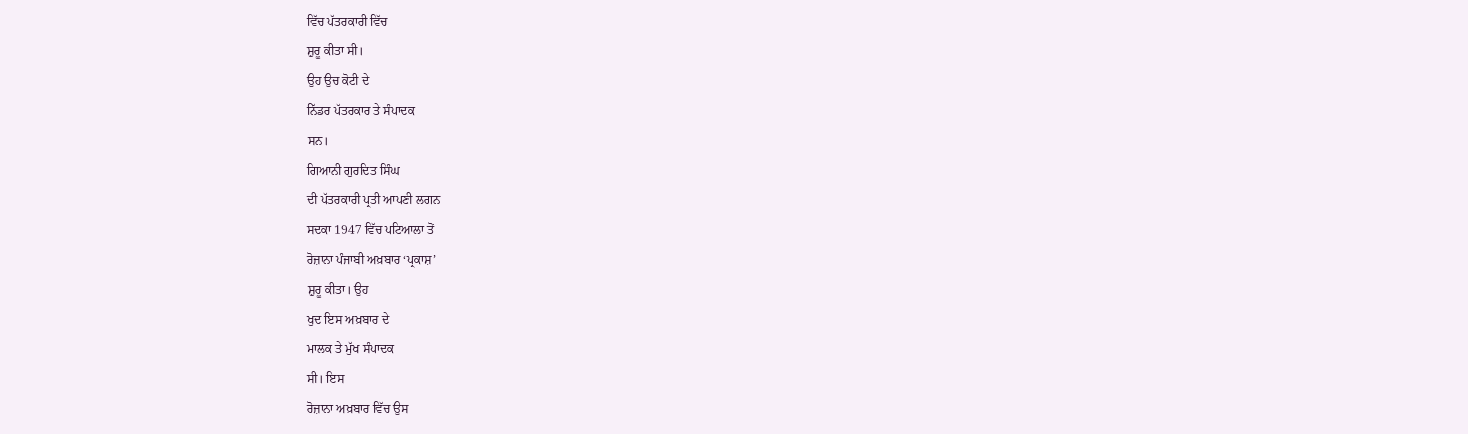ਵਿੱਚ ਪੱਤਰਕਾਰੀ ਵਿੱਚ
ਸ਼ੁਰੂ ਕੀਤਾ ਸੀ।
ਉਹ ਉਚ ਕੋਟੀ ਦੇ
ਨਿੱਡਰ ਪੱਤਰਕਾਰ ਤੇ ਸੰਪਾਦਕ
ਸਨ।
ਗਿਆਨੀ ਗੁਰਦਿਤ ਸਿੰਘ
ਦੀ ਪੱਤਰਕਾਰੀ ਪ੍ਰਤੀ ਆਪਣੀ ਲਗਨ
ਸਦਕਾ 1947 ਵਿੱਚ ਪਟਿਆਲਾ ਤੋਂ
ਰੋਜ਼ਾਨਾ ਪੰਜਾਬੀ ਅਖ਼ਬਾਰ ‘ਪ੍ਰਕਾਸ਼’
ਸ਼ੁਰੂ ਕੀਤਾ। ਉਹ
ਖੁਦ ਇਸ ਅਖ਼ਬਾਰ ਦੇ
ਮਾਲਕ ਤੇ ਮੁੱਖ ਸੰਪਾਦਕ
ਸੀ। ਇਸ
ਰੋਜ਼ਾਨਾ ਅਖ਼ਬਾਰ ਵਿੱਚ ਉਸ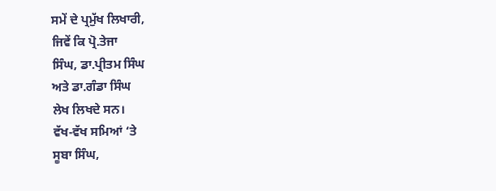ਸਮੇਂ ਦੇ ਪ੍ਰਮੁੱਖ ਲਿਖਾਰੀ,
ਜਿਵੇਂ ਕਿ ਪ੍ਰੋ.ਤੇਜਾ
ਸਿੰਘ, ਡਾ.ਪ੍ਰੀਤਮ ਸਿੰਘ
ਅਤੇ ਡਾ.ਗੰਡਾ ਸਿੰਘ
ਲੇਖ ਲਿਖਦੇ ਸਨ।
ਵੱਖ-ਵੱਖ ਸਮਿਆਂ ‘ਤੇ
ਸੂਬਾ ਸਿੰਘ,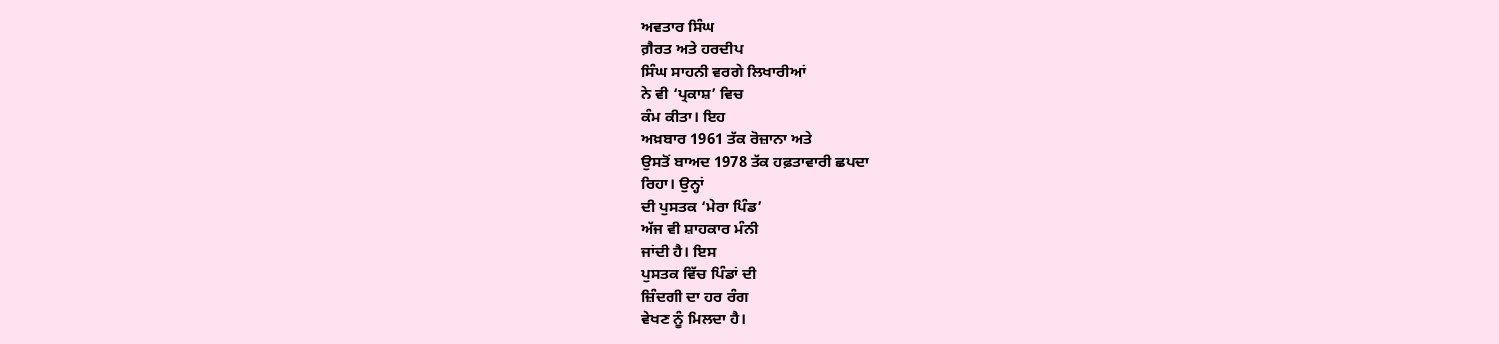ਅਵਤਾਰ ਸਿੰਘ
ਗ਼ੈਰਤ ਅਤੇ ਹਰਦੀਪ
ਸਿੰਘ ਸਾਹਨੀ ਵਰਗੇ ਲਿਖਾਰੀਆਂ
ਨੇ ਵੀ ‘ਪ੍ਰਕਾਸ਼’ ਵਿਚ
ਕੰਮ ਕੀਤਾ। ਇਹ
ਅਖ਼ਬਾਰ 1961 ਤੱਕ ਰੋਜ਼ਾਨਾ ਅਤੇ
ਉਸਤੋਂ ਬਾਅਦ 1978 ਤੱਕ ਹਫ਼ਤਾਵਾਰੀ ਛਪਦਾ
ਰਿਹਾ। ਉਨ੍ਹਾਂ
ਦੀ ਪੁਸਤਕ ‘ਮੇਰਾ ਪਿੰਡ’
ਅੱਜ ਵੀ ਸ਼ਾਹਕਾਰ ਮੰਨੀ
ਜਾਂਦੀ ਹੈ। ਇਸ
ਪੁਸਤਕ ਵਿੱਚ ਪਿੰਡਾਂ ਦੀ
ਜ਼ਿੰਦਗੀ ਦਾ ਹਰ ਰੰਗ
ਵੇਖਣ ਨੂੰ ਮਿਲਦਾ ਹੈ।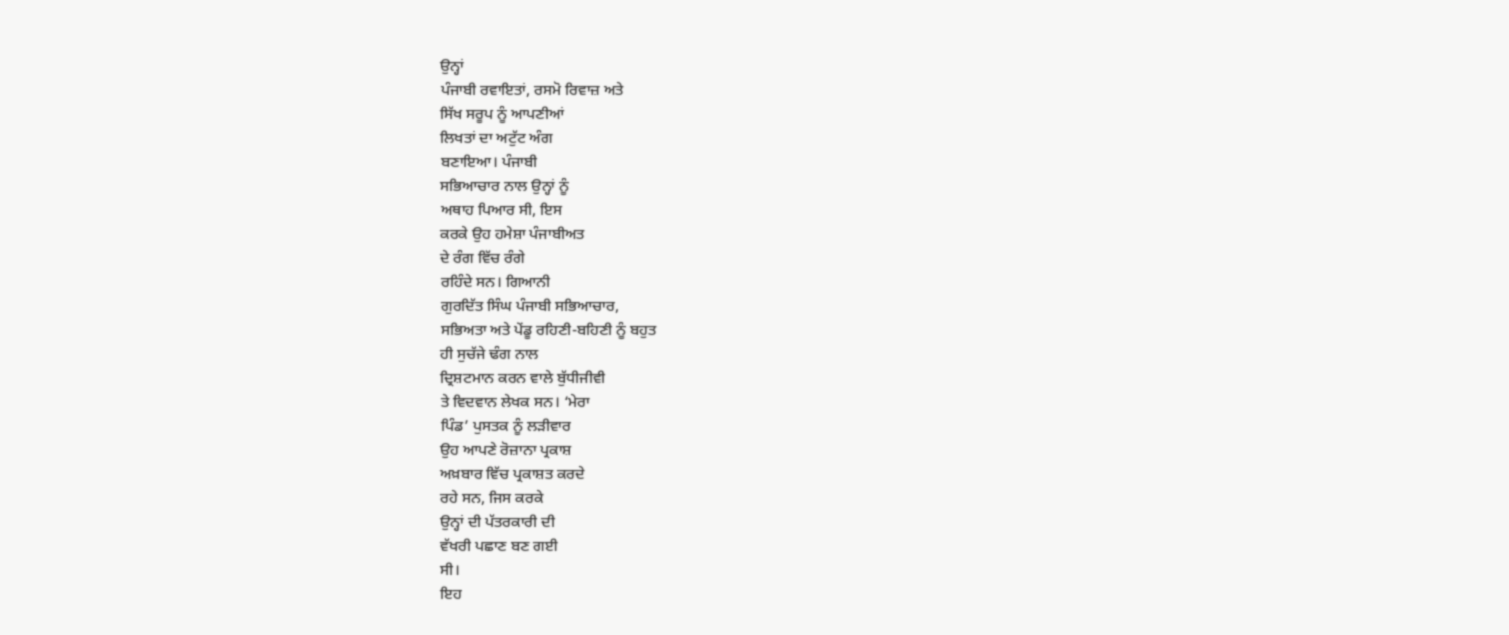ਉਨ੍ਹਾਂ
ਪੰਜਾਬੀ ਰਵਾਇਤਾਂ, ਰਸਮੋ ਰਿਵਾਜ਼ ਅਤੇ
ਸਿੱਖ ਸਰੂਪ ਨੂੰ ਆਪਣੀਆਂ
ਲਿਖਤਾਂ ਦਾ ਅਟੁੱਟ ਅੰਗ
ਬਣਾਇਆ। ਪੰਜਾਬੀ
ਸਭਿਆਚਾਰ ਨਾਲ ਉਨ੍ਹਾਂ ਨੂੰ
ਅਥਾਹ ਪਿਆਰ ਸੀ, ਇਸ
ਕਰਕੇ ਉਹ ਹਮੇਸ਼ਾ ਪੰਜਾਬੀਅਤ
ਦੇ ਰੰਗ ਵਿੱਚ ਰੰਗੇ
ਰਹਿੰਦੇ ਸਨ। ਗਿਆਨੀ
ਗੁਰਦਿੱਤ ਸਿੰਘ ਪੰਜਾਬੀ ਸਭਿਆਚਾਰ,
ਸਭਿਅਤਾ ਅਤੇ ਪੇਂਡੂ ਰਹਿਣੀ-ਬਹਿਣੀ ਨੂੰ ਬਹੁਤ
ਹੀ ਸੁਚੱਜੇ ਢੰਗ ਨਾਲ
ਦ੍ਰਿਸ਼ਟਮਾਨ ਕਰਨ ਵਾਲੇ ਬੁੱਧੀਜੀਵੀ
ਤੇ ਵਿਦਵਾਨ ਲੇਖਕ ਸਨ। ‘ਮੇਰਾ
ਪਿੰਡ’ ਪੁਸਤਕ ਨੂੰ ਲੜੀਵਾਰ
ਉਹ ਆਪਣੇ ਰੋਜ਼ਾਨਾ ਪ੍ਰਕਾਸ਼
ਅਖ਼ਬਾਰ ਵਿੱਚ ਪ੍ਰਕਾਸ਼ਤ ਕਰਦੇ
ਰਹੇ ਸਨ, ਜਿਸ ਕਰਕੇ
ਉਨ੍ਹਾਂ ਦੀ ਪੱਤਰਕਾਰੀ ਦੀ
ਵੱਖਰੀ ਪਛਾਣ ਬਣ ਗਈ
ਸੀ।
ਇਹ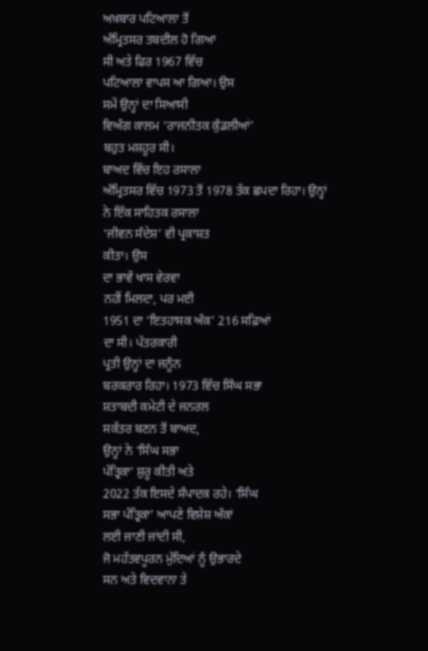ਅਖ਼ਬਾਰ ਪਟਿਆਲਾ ਤੋਂ
ਅੰਮ੍ਰਿਤਸਰ ਤਬਦੀਲ ਹੋ ਗਿਆ
ਸੀ ਅਤੇ ਫਿਰ 1967 ਵਿੱਚ
ਪਟਿਆਲਾ ਵਾਪਸ ਆ ਗਿਆ। ਉਸ
ਸਮੇਂ ਉਨ੍ਹਾਂ ਦਾ ਸਿਆਸੀ
ਵਿਅੰਗ ਕਾਲਮ ‘ਰਾਜਨੀਤਕ ਕੁੰਡਲੀਆਂ’
ਬਹੁਤ ਮਸ਼ਹੂਰ ਸੀ।
ਬਾਅਦ ਵਿੱਚ ਇਹ ਰਸਾਲਾ
ਅੰਮ੍ਰਿਤਸਰ ਵਿੱਚ 1973 ਤੋਂ 1978 ਤੱਕ ਛਪਦਾ ਰਿਹਾ। ਉਨ੍ਹਾਂ
ਨੇ ਇੱਕ ਸਾਹਿਤਕ ਰਸਾਲਾ
‘ਜੀਵਨ ਸੰਦੇਸ਼’ ਵੀ ਪ੍ਰਕਾਸ਼ਤ
ਕੀਤਾ। ਉਸ
ਦਾ ਭਾਵੇਂ ਖਾਸ ਵੇਰਵਾ
ਨਹੀਂ ਮਿਲਦਾ, ਪਰ ਮਈ
1951 ਦਾ ‘ਇਤਹਾਸਕ ਅੰਕ’ 216 ਸਫ਼ਿਆਂ
ਦਾ ਸੀ। ਪੱਤਰਕਾਰੀ
ਪ੍ਰਤੀ ਉਨ੍ਹਾਂ ਦਾ ਜਨੂੰਨ
ਬਰਕਰਾਰ ਰਿਹਾ। 1973 ਵਿੱਚ ਸਿੰਘ ਸਭਾ
ਸ਼ਤਾਬਦੀ ਕਮੇਟੀ ਦੇ ਜਨਰਲ
ਸਕੱਤਰ ਬਣਨ ਤੋਂ ਬਾਅਦ,
ਉਨ੍ਹਾਂ ਨੇ ‘ਸਿੰਘ ਸਭਾ
ਪੱਤ੍ਰਿਕਾ’ ਸ਼ੁਰੂ ਕੀਤੀ ਅਤੇ
2022 ਤੱਕ ਇਸਦੇ ਸੰਪਾਦਕ ਰਹੇ। ‘ਸਿੰਘ
ਸਭਾ ਪੱਤ੍ਰਿਕਾ’ ਆਪਣੇ ਵਿਸ਼ੇਸ਼ ਅੰਕਾਂ
ਲਈ ਜਾਣੀ ਜਾਂਦੀ ਸੀ,
ਜੋ ਮਹੱਤਵਪੂਰਨ ਮੁੱਦਿਆਂ ਨੂੰ ਉਭਾਰਦੇ
ਸਨ ਅਤੇ ਵਿਦਵਾਨਾ ਤੇ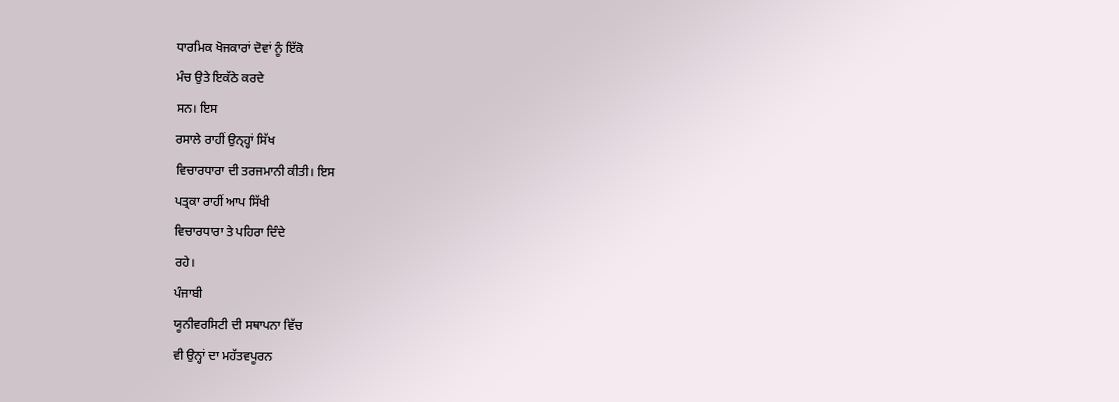ਧਾਰਮਿਕ ਖੋਜਕਾਰਾਂ ਦੋਵਾਂ ਨੂੰ ਇੱਕੋ
ਮੰਚ ਉਤੇ ਇਕੱਠੇ ਕਰਦੇ
ਸਨ। ਇਸ
ਰਸਾਲੇ ਰਾਹੀਂ ਉਨ੍ਹ੍ਹਾਂ ਸਿੱਖ
ਵਿਚਾਰਧਾਰਾ ਦੀ ਤਰਜਮਾਨੀ ਕੀਤੀ। ਇਸ
ਪਤ੍ਰਕਾ ਰਾਹੀਂ ਆਪ ਸਿੱਖੀ
ਵਿਚਾਰਧਾਰਾ ਤੇ ਪਹਿਰਾ ਦਿੰਦੇ
ਰਹੇ।
ਪੰਜਾਬੀ
ਯੂਨੀਵਰਸਿਟੀ ਦੀ ਸਥਾਪਨਾ ਵਿੱਚ
ਵੀ ਉਨ੍ਹਾਂ ਦਾ ਮਹੱਤਵਪੂਰਨ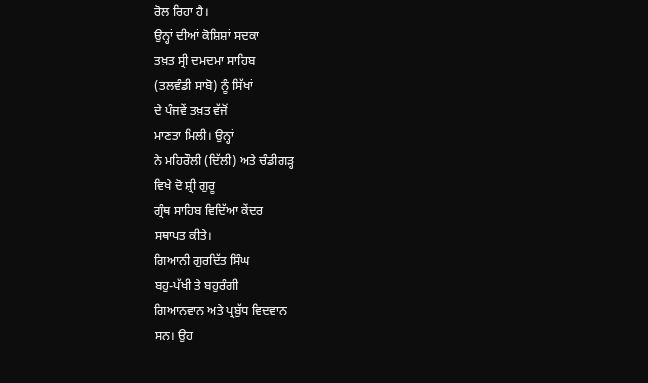ਰੋਲ ਰਿਹਾ ਹੈ।
ਉਨ੍ਹਾਂ ਦੀਆਂ ਕੋਸ਼ਿਸ਼ਾਂ ਸਦਕਾ
ਤਖ਼ਤ ਸ੍ਰੀ ਦਮਦਮਾ ਸਾਹਿਬ
(ਤਲਵੰਡੀ ਸਾਬੋ) ਨੂੰ ਸਿੱਖਾਂ
ਦੇ ਪੰਜਵੇਂ ਤਖ਼ਤ ਵੱਜੋਂ
ਮਾਣਤਾ ਮਿਲੀ। ਉਨ੍ਹਾਂ
ਨੇ ਮਹਿਰੌਲੀ (ਦਿੱਲੀ) ਅਤੇ ਚੰਡੀਗੜ੍ਹ
ਵਿਖੇ ਦੋ ਸ਼੍ਰੀ ਗੁਰੂ
ਗ੍ਰੰਥ ਸਾਹਿਬ ਵਿਦਿੱਆ ਕੇਂਦਰ
ਸਥਾਪਤ ਕੀਤੇ।
ਗਿਆਨੀ ਗੁਰਦਿੱਤ ਸਿੰਘ
ਬਹੁ-ਪੱਖੀ ਤੇ ਬਹੁਰੰਗੀ
ਗਿਆਨਵਾਨ ਅਤੇ ਪ੍ਰਬੁੱਧ ਵਿਦਵਾਨ
ਸਨ। ਉਹ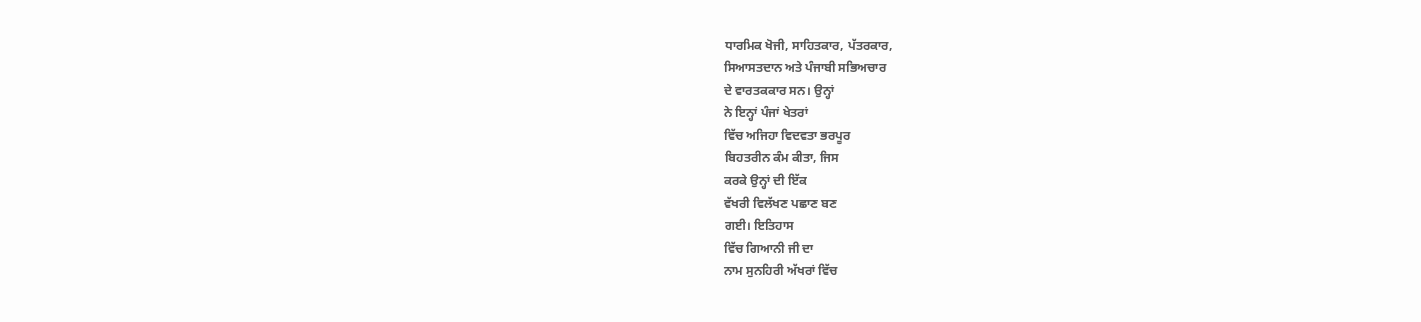ਧਾਰਮਿਕ ਖੋਜੀ, ਸਾਹਿਤਕਾਰ, ਪੱਤਰਕਾਰ,
ਸਿਆਸਤਦਾਨ ਅਤੇ ਪੰਜਾਬੀ ਸਭਿਅਚਾਰ
ਦੇ ਵਾਰਤਕਕਾਰ ਸਨ। ਉਨ੍ਹਾਂ
ਨੇ ਇਨ੍ਹਾਂ ਪੰਜਾਂ ਖੇਤਰਾਂ
ਵਿੱਚ ਅਜਿਹਾ ਵਿਦਵਤਾ ਭਰਪੂਰ
ਬਿਹਤਰੀਨ ਕੰਮ ਕੀਤਾ, ਜਿਸ
ਕਰਕੇ ਉਨ੍ਹਾਂ ਦੀ ਇੱਕ
ਵੱਖਰੀ ਵਿਲੱਖਣ ਪਛਾਣ ਬਣ
ਗਈ। ਇਤਿਹਾਸ
ਵਿੱਚ ਗਿਆਨੀ ਜੀ ਦਾ
ਨਾਮ ਸੁਨਹਿਰੀ ਅੱਖਰਾਂ ਵਿੱਚ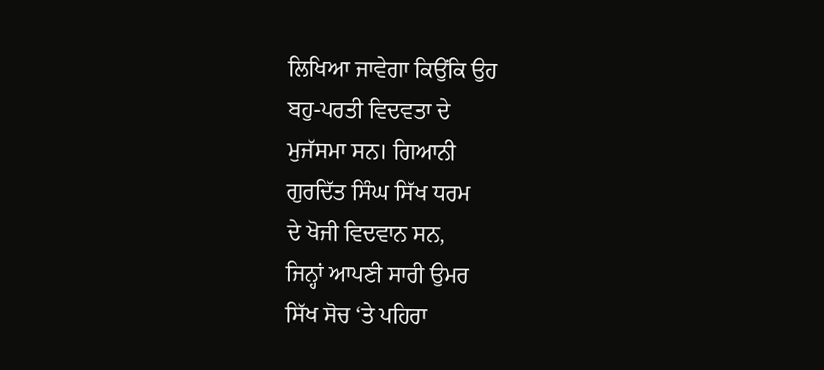ਲਿਖਿਆ ਜਾਵੇਗਾ ਕਿਉਂਕਿ ਉਹ
ਬਹੁ-ਪਰਤੀ ਵਿਦਵਤਾ ਦੇ
ਮੁਜੱਸਮਾ ਸਨ। ਗਿਆਨੀ
ਗੁਰਦਿੱਤ ਸਿੰਘ ਸਿੱਖ ਧਰਮ
ਦੇ ਖੋਜੀ ਵਿਦਵਾਨ ਸਨ,
ਜਿਨ੍ਹਾਂ ਆਪਣੀ ਸਾਰੀ ਉਮਰ
ਸਿੱਖ ਸੋਚ ‘ਤੇ ਪਹਿਰਾ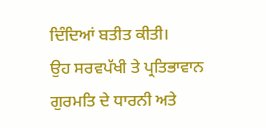ਦਿੰਦਿਆਂ ਬਤੀਤ ਕੀਤੀ।
ਉਹ ਸਰਵਪੱਖੀ ਤੇ ਪ੍ਰਤਿਭਾਵਾਨ
ਗੁਰਮਤਿ ਦੇ ਧਾਰਨੀ ਅਤੇ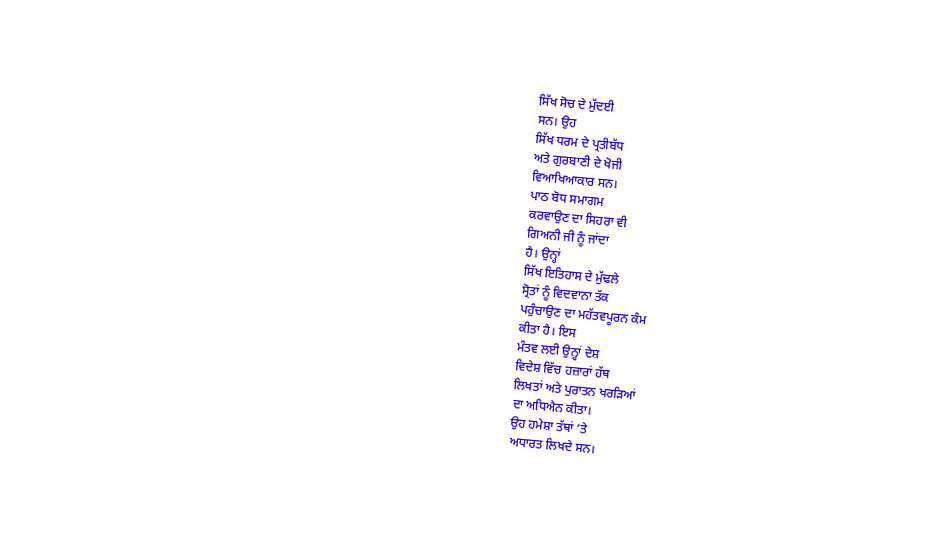ਸਿੱਖ ਸੋਚ ਦੇ ਮੁੱਦਈ
ਸਨ। ਉਹ
ਸਿੱਖ ਧਰਮ ਦੇ ਪ੍ਰਤੀਬੱਧ
ਅਤੇ ਗੁਰਬਾਣੀ ਦੇ ਖੋਜੀ
ਵਿਆਖਿਆਕਾਰ ਸਨ।
ਪਾਠ ਬੋਧ ਸਮਾਗਮ
ਕਰਵਾਉਣ ਦਾ ਸਿਹਰਾ ਵੀ
ਗਿਅਨੀ ਜੀ ਨੂੰ ਜਾਂਦਾ
ਹੈ। ਉਨ੍ਹਾਂ
ਸਿੱਖ ਇਤਿਹਾਸ ਦੇ ਮੁੱਢਲੇ
ਸ੍ਰੋਤਾਂ ਨੂੰ ਵਿਦਵਾਨਾ ਤੱਕ
ਪਹੁੰਚਾਉਣ ਦਾ ਮਹੱਤਵਪੂਰਨ ਕੰਮ
ਕੀਤਾ ਹੈ। ਇਸ
ਮੰਤਵ ਲਈ ਉਨ੍ਹਾਂ ਦੇਸ਼
ਵਿਦੇਸ਼ ਵਿੱਚ ਹਜ਼ਾਰਾਂ ਹੱਥ
ਲਿਖਤਾਂ ਅਤੇ ਪੁਰਾਤਨ ਖਰੜਿਆਂ
ਦਾ ਅਧਿਐਨ ਕੀਤਾ।
ਉਹ ਹਮੇਸ਼ਾ ਤੱਥਾਂ ‘ਤੇ
ਅਧਾਰਤ ਲਿਖਦੇ ਸਨ।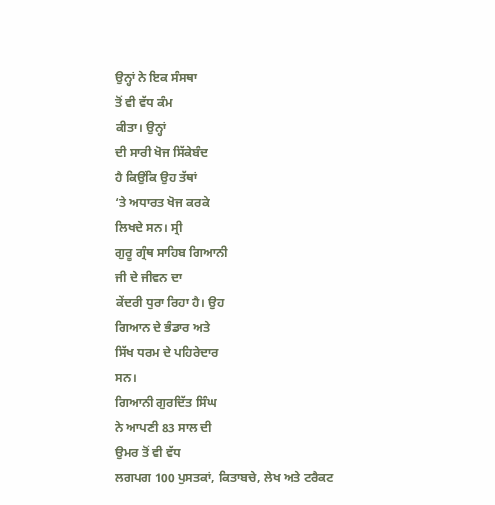ਉਨ੍ਹਾਂ ਨੇ ਇਕ ਸੰਸਥਾ
ਤੋਂ ਵੀ ਵੱਧ ਕੰਮ
ਕੀਤਾ। ਉਨ੍ਹਾਂ
ਦੀ ਸਾਰੀ ਖੋਜ ਸਿੱਕੇਬੰਦ
ਹੈ ਕਿਉਂਕਿ ਉਹ ਤੱਥਾਂ
‘ਤੇ ਅਧਾਰਤ ਖੋਜ ਕਰਕੇ
ਲਿਖਦੇ ਸਨ। ਸ੍ਰੀ
ਗੁਰੂ ਗ੍ਰੰਥ ਸਾਹਿਬ ਗਿਆਨੀ
ਜੀ ਦੇ ਜੀਵਨ ਦਾ
ਕੇਂਦਰੀ ਧੁਰਾ ਰਿਹਾ ਹੈ। ਉਹ
ਗਿਆਨ ਦੇ ਭੰਡਾਰ ਅਤੇ
ਸਿੱਖ ਧਰਮ ਦੇ ਪਹਿਰੇਦਾਰ
ਸਨ।
ਗਿਆਨੀ ਗੁਰਦਿੱਤ ਸਿੰਘ
ਨੇ ਆਪਣੀ 83 ਸਾਲ ਦੀ
ਉਮਰ ਤੋਂ ਵੀ ਵੱਧ
ਲਗਪਗ 100 ਪੁਸਤਕਾਂ, ਕਿਤਾਬਚੇ, ਲੇਖ ਅਤੇ ਟਰੈਕਟ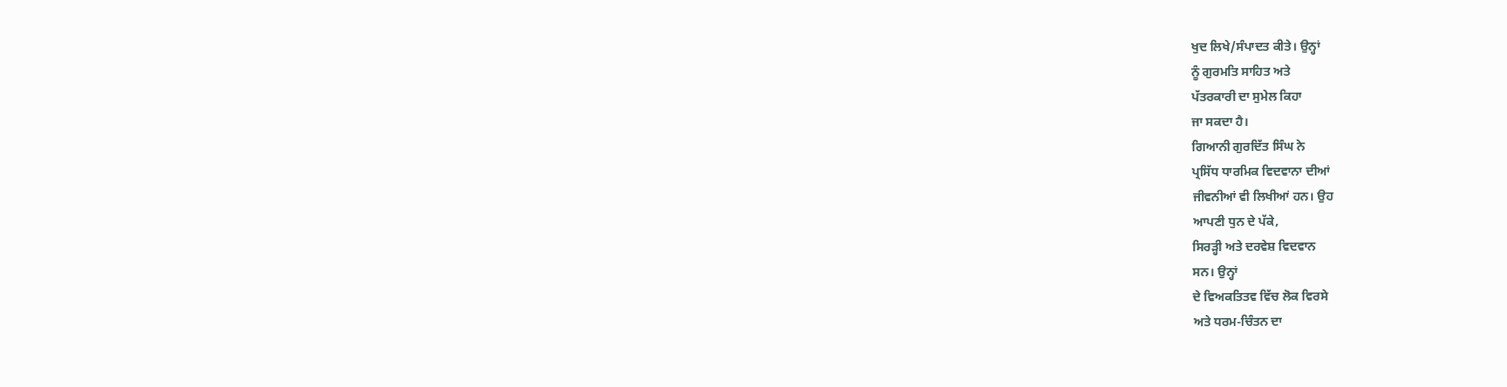ਖੁਦ ਲਿਖੇ/ਸੰਪਾਦਤ ਕੀਤੇ। ਉਨ੍ਹਾਂ
ਨੂੰ ਗੁਰਮਤਿ ਸਾਹਿਤ ਅਤੇ
ਪੱਤਰਕਾਰੀ ਦਾ ਸੁਮੇਲ ਕਿਹਾ
ਜਾ ਸਕਦਾ ਹੈ।
ਗਿਆਨੀ ਗੁਰਦਿੱਤ ਸਿੰਘ ਨੇ
ਪ੍ਰਸਿੱਧ ਧਾਰਮਿਕ ਵਿਦਵਾਨਾ ਦੀਆਂ
ਜੀਵਨੀਆਂ ਵੀ ਲਿਖੀਆਂ ਹਨ। ਉਹ
ਆਪਣੀ ਧੁਨ ਦੇ ਪੱਕੇ,
ਸਿਰੜ੍ਹੀ ਅਤੇ ਦਰਵੇਸ਼ ਵਿਦਵਾਨ
ਸਨ। ਉਨ੍ਹਾਂ
ਦੇ ਵਿਅਕਤਿਤਵ ਵਿੱਚ ਲੋਕ ਵਿਰਸੇ
ਅਤੇ ਧਰਮ-ਚਿੰਤਨ ਦਾ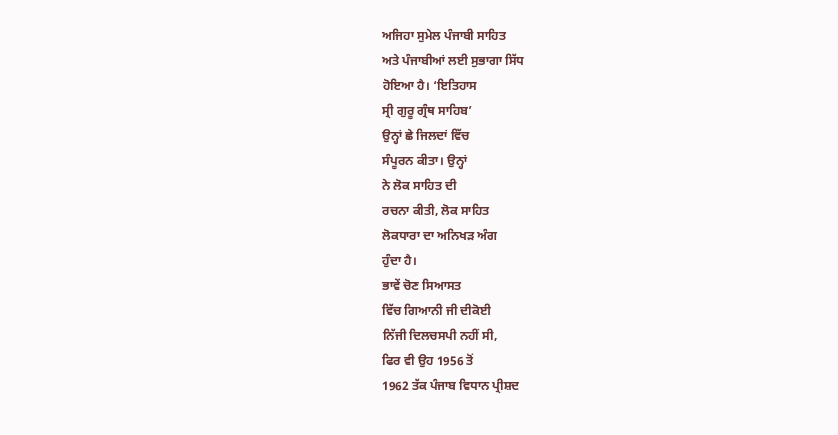ਅਜਿਹਾ ਸੁਮੇਲ ਪੰਜਾਬੀ ਸਾਹਿਤ
ਅਤੇ ਪੰਜਾਬੀਆਂ ਲਈ ਸੁਭਾਗਾ ਸਿੱਧ
ਹੋਇਆ ਹੈ। ‘ਇਤਿਹਾਸ
ਸ੍ਰੀ ਗੁਰੂ ਗ੍ਰੰਥ ਸਾਹਿਬ’
ਉਨ੍ਹਾਂ ਛੇ ਜਿਲਦਾਂ ਵਿੱਚ
ਸੰਪੂਰਨ ਕੀਤਾ। ਉਨ੍ਹਾਂ
ਨੇ ਲੋਕ ਸਾਹਿਤ ਦੀ
ਰਚਨਾ ਕੀਤੀ, ਲੋਕ ਸਾਹਿਤ
ਲੋਕਧਾਰਾ ਦਾ ਅਨਿਖੜ ਅੰਗ
ਹੁੰਦਾ ਹੈ।
ਭਾਵੇਂ ਚੋਣ ਸਿਆਸਤ
ਵਿੱਚ ਗਿਆਨੀ ਜੀ ਦੀਕੋਈ
ਨਿੱਜੀ ਦਿਲਚਸਪੀ ਨਹੀਂ ਸੀ,
ਫਿਰ ਵੀ ਉਹ 1956 ਤੋਂ
1962 ਤੱਕ ਪੰਜਾਬ ਵਿਧਾਨ ਪ੍ਰੀਸ਼ਦ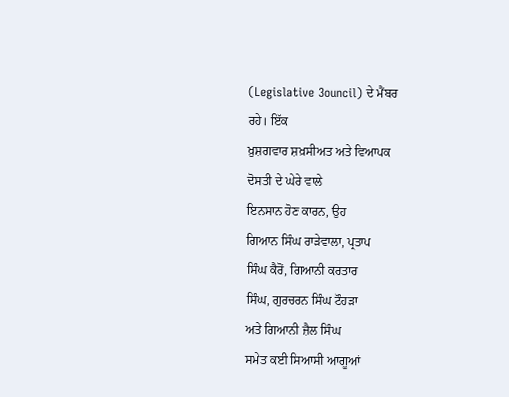(Legislative 3ouncil) ਦੇ ਮੈਂਬਰ
ਰਹੇ। ਇੱਕ
ਖ਼ੁਸ਼ਗਵਾਰ ਸ਼ਖ਼ਸੀਅਤ ਅਤੇ ਵਿਆਪਕ
ਦੋਸਤੀ ਦੇ ਘੇਰੇ ਵਾਲੇ
ਇਨਸਾਨ ਹੋਣ ਕਾਰਨ, ਉਹ
ਗਿਆਨ ਸਿੰਘ ਰਾੜੇਵਾਲਾ, ਪ੍ਰਤਾਪ
ਸਿੰਘ ਕੈਰੋਂ, ਗਿਆਨੀ ਕਰਤਾਰ
ਸਿੰਘ, ਗੁਰਚਰਨ ਸਿੰਘ ਟੌਹੜਾ
ਅਤੇ ਗਿਆਨੀ ਜ਼ੈਲ ਸਿੰਘ
ਸਮੇਤ ਕਈ ਸਿਆਸੀ ਆਗੂਆਂ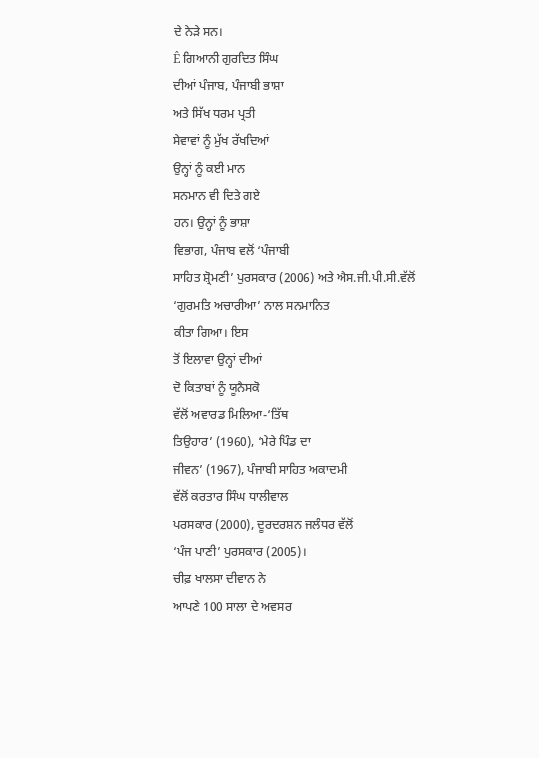ਦੇ ਨੇੜੇ ਸਨ।
Ê ਗਿਆਨੀ ਗੁਰਦਿਤ ਸਿੰਘ
ਦੀਆਂ ਪੰਜਾਬ, ਪੰਜਾਬੀ ਭਾਸ਼ਾ
ਅਤੇ ਸਿੱਖ ਧਰਮ ਪ੍ਰਤੀ
ਸੇਵਾਵਾਂ ਨੂੰ ਮੁੱਖ ਰੱਖਦਿਆਂ
ਉਨ੍ਹਾਂ ਨੂੰ ਕਈ ਮਾਨ
ਸਨਮਾਨ ਵੀ ਦਿਤੇ ਗਏ
ਹਨ। ਉਨ੍ਹਾਂ ਨੂੰ ਭਾਸ਼ਾ
ਵਿਭਾਗ, ਪੰਜਾਬ ਵਲੋਂ ‘ਪੰਜਾਬੀ
ਸਾਹਿਤ ਸ਼੍ਰੋਮਣੀ’ ਪੁਰਸਕਾਰ (2006) ਅਤੇ ਐਸ.ਜੀ.ਪੀ.ਸੀ.ਵੱਲੋਂ
‘ਗੁਰਮਤਿ ਅਚਾਰੀਆ’ ਨਾਲ ਸਨਮਾਨਿਤ
ਕੀਤਾ ਗਿਆ। ਇਸ
ਤੋਂ ਇਲਾਵਾ ਉਨ੍ਹਾਂ ਦੀਆਂ
ਦੋ ਕਿਤਾਬਾਂ ਨੂੰ ਯੂਨੈਸਕੋ
ਵੱਲੋਂ ਅਵਾਰਡ ਮਿਲਿਆ-‘ਤਿੱਥ
ਤਿਉਹਾਰ’ (1960), ‘ਮੇਰੇ ਪਿੰਡ ਦਾ
ਜੀਵਨ’ (1967), ਪੰਜਾਬੀ ਸਾਹਿਤ ਅਕਾਦਮੀ
ਵੱਲੋਂ ਕਰਤਾਰ ਸਿੰਘ ਧਾਲੀਵਾਲ
ਪਰਸਕਾਰ (2000), ਦੂਰਦਰਸ਼ਨ ਜਲੰਧਰ ਵੱਲੋਂ
‘ਪੰਜ ਪਾਣੀ’ ਪੁਰਸਕਾਰ (2005)।
ਚੀਫ਼ ਖਾਲਸਾ ਦੀਵਾਨ ਨੇ
ਆਪਣੇ 100 ਸਾਲਾ ਦੇ ਅਵਸਰ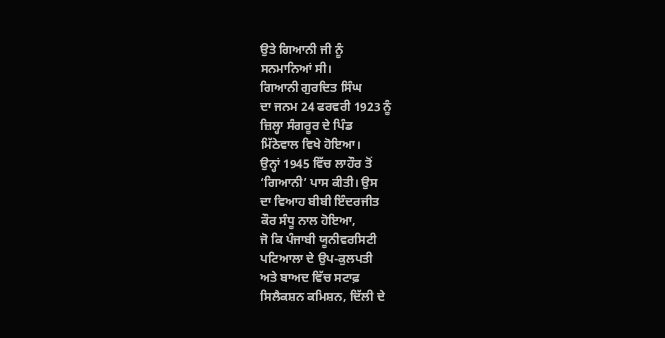ਉਤੇ ਗਿਆਨੀ ਜੀ ਨੂੰ
ਸਨਮਾਨਿਆਂ ਸੀ।
ਗਿਆਨੀ ਗੁਰਦਿਤ ਸਿੰਘ
ਦਾ ਜਨਮ 24 ਫਰਵਰੀ 1923 ਨੂੰ
ਜ਼ਿਲ੍ਹਾ ਸੰਗਰੂਰ ਦੇ ਪਿੰਡ
ਮਿੱਠੇਵਾਲ ਵਿਖੇ ਹੋਇਆ।
ਉਨ੍ਹਾਂ 1945 ਵਿੱਚ ਲਾਹੌਰ ਤੋਂ
‘ਗਿਆਨੀ’ ਪਾਸ ਕੀਤੀ। ਉਸ
ਦਾ ਵਿਆਹ ਬੀਬੀ ਇੰਦਰਜੀਤ
ਕੌਰ ਸੰਧੂ ਨਾਲ ਹੋਇਆ,
ਜੋ ਕਿ ਪੰਜਾਬੀ ਯੂਨੀਵਰਸਿਟੀ
ਪਟਿਆਲਾ ਦੇ ਉਪ-ਕੁਲਪਤੀ
ਅਤੇ ਬਾਅਦ ਵਿੱਚ ਸਟਾਫ਼
ਸਿਲੈਕਸ਼ਨ ਕਮਿਸ਼ਨ, ਦਿੱਲੀ ਦੇ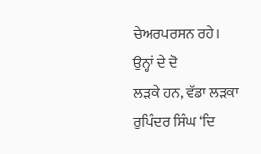ਚੇਅਰਪਰਸਨ ਰਹੇ।
ਉਨ੍ਹਾਂ ਦੇ ਦੋ
ਲੜਕੇ ਹਨ, ਵੱਡਾ ਲੜਕਾ
ਰੁਪਿੰਦਰ ਸਿੰਘ ‘ਦਿ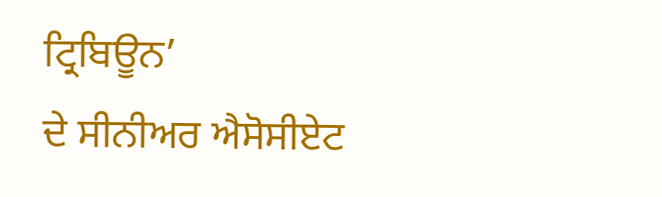ਟ੍ਰਿਬਿਊਨ’
ਦੇ ਸੀਨੀਅਰ ਐਸੋਸੀਏਟ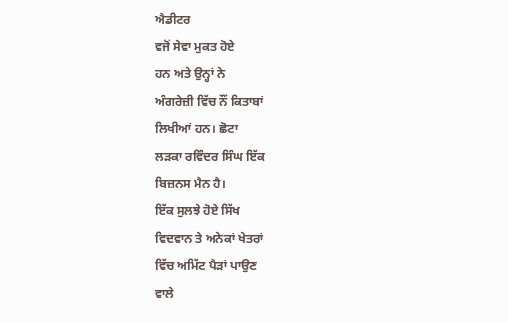ਐਡੀਟਰ
ਵਜੋਂ ਸੇਵਾ ਮੁਕਤ ਹੋਏ
ਹਨ ਅਤੇ ਉਨ੍ਹਾਂ ਨੇ
ਅੰਗਰੇਜ਼ੀ ਵਿੱਚ ਨੌਂ ਕਿਤਾਬਾਂ
ਲਿਖੀਆਂ ਹਨ। ਛੋਟਾ
ਲੜਕਾ ਰਵਿੰਦਰ ਸਿੰਘ ਇੱਕ
ਬਿਜ਼ਨਸ ਮੈਨ ਹੈ।
ਇੱਕ ਸੁਲਝੇ ਹੋਏ ਸਿੱਖ
ਵਿਦਵਾਨ ਤੇ ਅਨੇਕਾਂ ਖੇਤਰਾਂ
ਵਿੱਚ ਅਮਿੱਟ ਪੈੜਾਂ ਪਾਉਣ
ਵਾਲੇ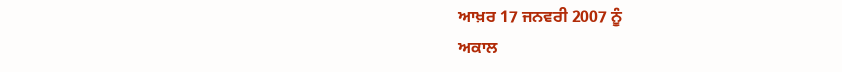ਆਖ਼ਰ 17 ਜਨਵਰੀ 2007 ਨੂੰ
ਅਕਾਲ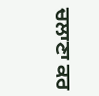ਚਲਾਣਾ ਕਰ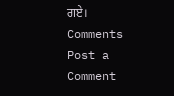ਗਏ।
Comments
Post a Comment